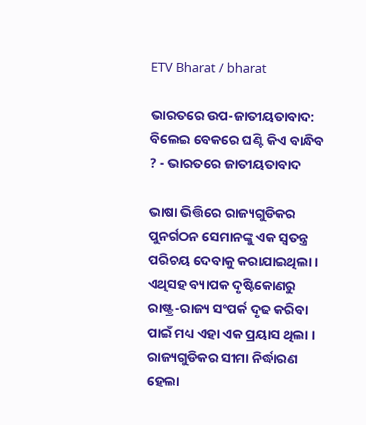ETV Bharat / bharat

ଭାରତରେ ଉପ-ଜାତୀୟତାବାଦ: ବିଲେଇ ବେକରେ ଘଣ୍ଟି କିଏ ବାନ୍ଧିବ ? - ଭାରତରେ ଜାତୀୟତାବାଦ

ଭାଷା ଭିତ୍ତିରେ ରାଜ୍ୟଗୁଡିକର ପୁନର୍ଗଠନ ସେମାନଙ୍କୁ ଏକ ସ୍ୱତନ୍ତ୍ର ପରିଚୟ ଦେବାକୁ କରାଯାଇଥିଲା । ଏଥିସହ ବ୍ୟାପକ ଦୃଷ୍ଟିକୋଣରୁ ରାଷ୍ଟ୍ର-ରାଜ୍ୟ ସଂପର୍କ ଦୃଢ କରିବା ପାଇଁ ମଧ୍ୟ ଏହା ଏକ ପ୍ରୟାସ ଥିଲା । ରାଜ୍ୟଗୁଡିକର ସୀମା ନିର୍ଦ୍ଧାରଣ ହେଲା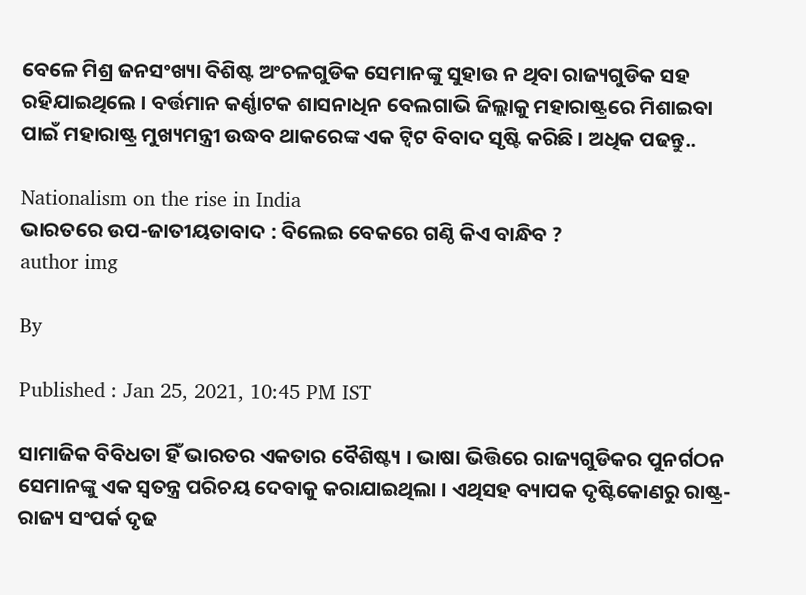ବେଳେ ମିଶ୍ର ଜନସଂଖ୍ୟା ବିଶିଷ୍ଟ ଅଂଚଳଗୁଡିକ ସେମାନଙ୍କୁ ସୁହାଉ ନ ଥିବା ରାଜ୍ୟଗୁଡିକ ସହ ରହିଯାଇଥିଲେ । ବର୍ତ୍ତମାନ କର୍ଣ୍ଣାଟକ ଶାସନାଧିନ ବେଲଗାଭି ଜିଲ୍ଲାକୁ ମହାରାଷ୍ଟ୍ରରେ ମିଶାଇବା ପାଇଁ ମହାରାଷ୍ଟ୍ର ମୁଖ୍ୟମନ୍ତ୍ରୀ ଉଦ୍ଧବ ଥାକରେଙ୍କ ଏକ ଟ୍ବିଟ ବିବାଦ ସୃଷ୍ଟି କରିଛି । ଅଧିକ ପଢନ୍ତୁ..

Nationalism on the rise in India
ଭାରତରେ ଉପ-ଜାତୀୟତାବାଦ : ବିଲେଇ ବେକରେ ଗଣ୍ଠି କିଏ ବାନ୍ଧିବ ?
author img

By

Published : Jan 25, 2021, 10:45 PM IST

ସାମାଜିକ ବିବିଧତା ହିଁ ଭାରତର ଏକତାର ବୈଶିଷ୍ଟ୍ୟ । ଭାଷା ଭିତ୍ତିରେ ରାଜ୍ୟଗୁଡିକର ପୁନର୍ଗଠନ ସେମାନଙ୍କୁ ଏକ ସ୍ୱତନ୍ତ୍ର ପରିଚୟ ଦେବାକୁ କରାଯାଇଥିଲା । ଏଥିସହ ବ୍ୟାପକ ଦୃଷ୍ଟିକୋଣରୁ ରାଷ୍ଟ୍ର-ରାଜ୍ୟ ସଂପର୍କ ଦୃଢ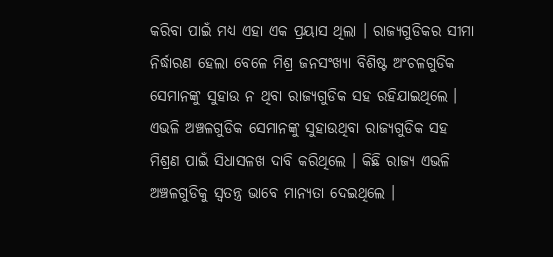କରିବା ପାଇଁ ମଧ୍ୟ ଏହା ଏକ ପ୍ରୟାସ ଥିଲା । ରାଜ୍ୟଗୁଡିକର ସୀମା ନିର୍ଦ୍ଧାରଣ ହେଲା ବେଳେ ମିଶ୍ର ଜନସଂଖ୍ୟା ବିଶିଷ୍ଟ ଅଂଚଳଗୁଡିକ ସେମାନଙ୍କୁ ସୁହାଉ ନ ଥିବା ରାଜ୍ୟଗୁଡିକ ସହ ରହିଯାଇଥିଲେ । ଏଭଳି ଅଞ୍ଚଳଗୁଡିକ ସେମାନଙ୍କୁ ସୁହାଉଥିବା ରାଜ୍ୟଗୁଡିକ ସହ ମିଶ୍ରଣ ପାଇଁ ସିଧାସଳଖ ଦାବି କରିଥିଲେ । କିଛି ରାଜ୍ୟ ଏଭଳି ଅଞ୍ଚଳଗୁଡିକୁ ସ୍ୱତନ୍ତ୍ର ଭାବେ ମାନ୍ୟତା ଦେଇଥିଲେ ।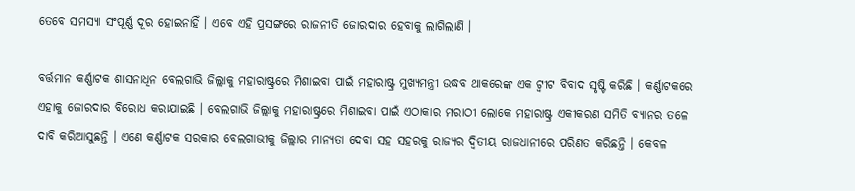ତେବେ ସମସ୍ୟା ସଂପୂର୍ଣ୍ଣ ଦୂର ହୋଇନାହିଁ । ଏବେ ଏହି ପ୍ରସଙ୍ଗରେ ରାଜନୀତି ଜୋରଦାର ହେବାକୁ ଲାଗିଲାଣି ।

ବର୍ତ୍ତମାନ କର୍ଣ୍ଣାଟକ ଶାସନାଧିନ ବେଲଗାଭି ଜିଲ୍ଲାକୁ ମହାରାଷ୍ଟ୍ରରେ ମିଶାଇବା ପାଇଁ ମହାରାଷ୍ଟ୍ର ମୁଖ୍ୟମନ୍ତ୍ରୀ ଉଦ୍ଧବ ଥାକରେଙ୍କ ଏକ ଟ୍ବୀଟ ବିବାଦ ସୃଷ୍ଟି କରିଛି । କର୍ଣ୍ଣାଟକରେ ଏହାକୁ ଜୋରଦାର ବିରୋଧ କରାଯାଇଛି । ବେଲଗାଭି ଜିଲ୍ଲାକୁ ମହାରାଷ୍ଟ୍ରରେ ମିଶାଇବା ପାଇଁ ଏଠାକାର ମରାଠୀ ଲୋକେ ମହାରାଷ୍ଟ୍ର ଏକୀକରଣ ସମିତି ବ୍ୟାନର ତଳେ ଦାବି କରିଆସୁଛନ୍ତି । ଏଣେ କର୍ଣ୍ଣାଟକ ସରକାର ବେଲଗାଭୀକୁ ଜିଲ୍ଲାର ମାନ୍ୟତା ଦେବା ସହ ସହରକୁ ରାଜ୍ୟର ଦ୍ୱିତୀୟ ରାଜଧାନୀରେ ପରିଣତ କରିଛନ୍ତି । କେବଳ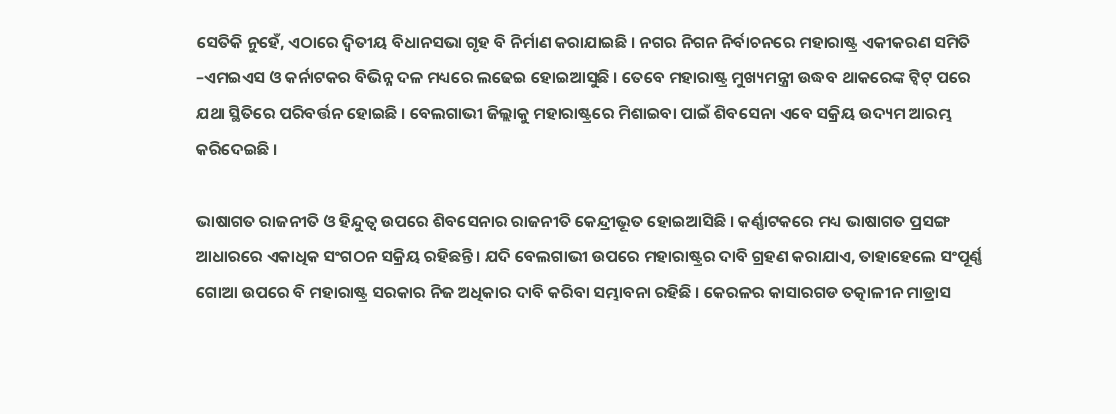ସେତିକି ନୁହେଁ, ଏଠାରେ ଦ୍ୱିତୀୟ ବିଧାନସଭା ଗୃହ ବି ନିର୍ମାଣ କରାଯାଇଛି । ନଗର ନିଗନ ନିର୍ବାଚନରେ ମହାରାଷ୍ଟ୍ର ଏକୀକରଣ ସମିତି –ଏମଇଏସ ଓ କର୍ନାଟକର ବିଭିନ୍ନ ଦଳ ମଧ୍ୟରେ ଲଢେଇ ହୋଇଆସୁଛି । ତେବେ ମହାରାଷ୍ଟ୍ର ମୁଖ୍ୟମନ୍ତ୍ରୀ ଉଦ୍ଧବ ଥାକରେଙ୍କ ଟ୍ୱିଟ୍ ପରେ ଯଥା ସ୍ଥିତିରେ ପରିବର୍ତ୍ତନ ହୋଇଛି । ବେଲଗାଭୀ ଜିଲ୍ଲାକୁ ମହାରାଷ୍ଟ୍ରରେ ମିଶାଇବା ପାଇଁ ଶିବସେନା ଏବେ ସକ୍ରିୟ ଉଦ୍ୟମ ଆରମ୍ଭ କରିଦେଇଛି ।

ଭାଷାଗତ ରାଜନୀତି ଓ ହିନ୍ଦୁତ୍ୱ ଉପରେ ଶିବସେନାର ରାଜନୀତି କେନ୍ଦ୍ରୀଭୂତ ହୋଇଆସିଛି । କର୍ଣ୍ଣାଟକରେ ମଧ୍ୟ ଭାଷାଗତ ପ୍ରସଙ୍ଗ ଆଧାରରେ ଏକାଧିକ ସଂଗଠନ ସକ୍ରିୟ ରହିଛନ୍ତି । ଯଦି ବେଲଗାଭୀ ଉପରେ ମହାରାଷ୍ଟ୍ରର ଦାବି ଗ୍ରହଣ କରାଯାଏ, ତାହାହେଲେ ସଂପୂର୍ଣ୍ଣ ଗୋଆ ଉପରେ ବି ମହାରାଷ୍ଟ୍ର ସରକାର ନିଜ ଅଧିକାର ଦାବି କରିବା ସମ୍ଭାବନା ରହିଛି । କେରଳର କାସାରଗଡ ତତ୍କାଳୀନ ମାଡ୍ରାସ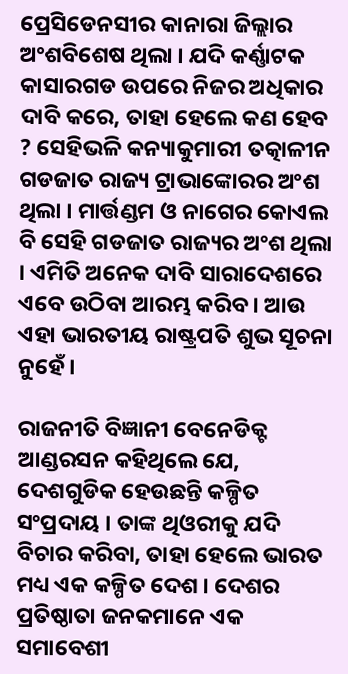ପ୍ରେସିଡେନସୀର କାନାରା ଜିଲ୍ଲାର ଅଂଶବିଶେଷ ଥିଲା । ଯଦି କର୍ଣ୍ଣାଟକ କାସାରଗଡ ଉପରେ ନିଜର ଅଧିକାର ଦାବି କରେ, ତାହା ହେଲେ କଣ ହେବ ? ସେହିଭଳି କନ୍ୟାକୁମାରୀ ତତ୍କାଳୀନ ଗଡଜାତ ରାଜ୍ୟ ଟ୍ରାଭାଙ୍କୋରର ଅଂଶ ଥିଲା । ମାର୍ତ୍ତଣ୍ଡମ ଓ ନାଗେର କୋଏଲ ବି ସେହି ଗଡଜାତ ରାଜ୍ୟର ଅଂଶ ଥିଲା । ଏମିତି ଅନେକ ଦାବି ସାରାଦେଶରେ ଏବେ ଉଠିବା ଆରମ୍ଭ କରିବ । ଆଉ ଏହା ଭାରତୀୟ ରାଷ୍ଟ୍ରପତି ଶୁଭ ସୂଚନା ନୁହେଁ ।

ରାଜନୀତି ବିଜ୍ଞାନୀ ବେନେଡିକ୍ଟ ଆଣ୍ଡରସନ କହିଥିଲେ ଯେ, ଦେଶଗୁଡିକ ହେଉଛନ୍ତି କଳ୍ପିତ ସଂପ୍ରଦାୟ । ତାଙ୍କ ଥିଓରୀକୁ ଯଦି ବିଚାର କରିବା, ତାହା ହେଲେ ଭାରତ ମଧ୍ୟ ଏକ କଳ୍ପିତ ଦେଶ । ଦେଶର ପ୍ରତିଷ୍ଠାତା ଜନକମାନେ ଏକ ସମାବେଶୀ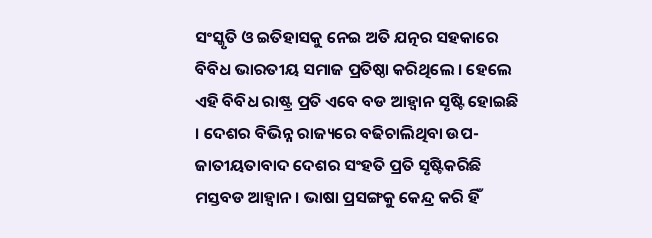ସଂସ୍କୃତି ଓ ଇତିହାସକୁ ନେଇ ଅତି ଯତ୍ନର ସହକାରେ ବିବିଧ ଭାରତୀୟ ସମାଜ ପ୍ରତିଷ୍ଠା କରିଥିଲେ । ହେଲେ ଏହି ବିବିଧ ରାଷ୍ଟ୍ର ପ୍ରତି ଏବେ ବଡ ଆହ୍ୱାନ ସୃଷ୍ଟି ହୋଇଛି । ଦେଶର ବିଭିନ୍ନ ରାଜ୍ୟରେ ବଢିଚାଲିଥିବା ଉପ-ଜାତୀୟତାବାଦ ଦେଶର ସଂହତି ପ୍ରତି ସୃଷ୍ଟିକରିଛି ମସ୍ତବଡ ଆହ୍ୱାନ । ଭାଷା ପ୍ରସଙ୍ଗକୁ କେନ୍ଦ୍ର କରି ହିଁ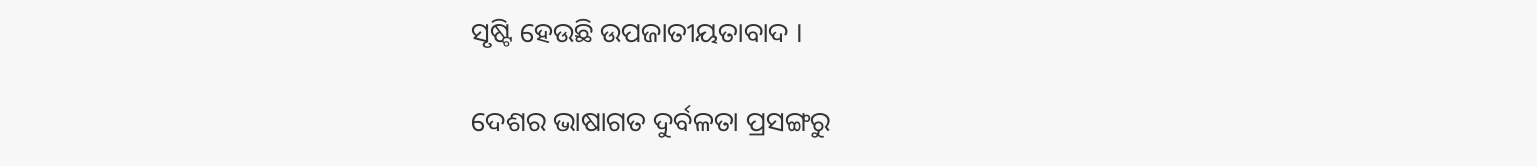ସୃଷ୍ଟି ହେଉଛି ଉପଜାତୀୟତାବାଦ ।

ଦେଶର ଭାଷାଗତ ଦୁର୍ବଳତା ପ୍ରସଙ୍ଗରୁ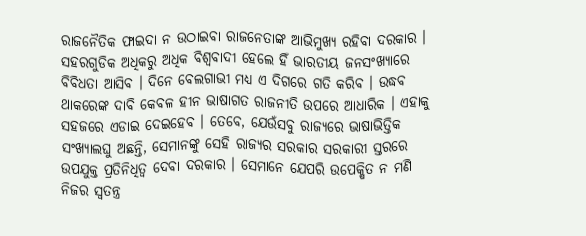ରାଜନୈତିକ ଫାଇଦା ନ ଉଠାଇବା ରାଜନେତାଙ୍କ ଆଭିମୁଖ୍ୟ ରହିବା ଦରକାର । ସହରଗୁଡିକ ଅଧିକରୁ ଅଧିକ ବିଶ୍ୱବାଦୀ ହେଲେ ହିଁ ଭାରତୀୟ ଜନସଂଖ୍ୟାରେ ବିବିଧତା ଆସିବ । ଦିନେ ବେଲଗାଭୀ ମଧ୍ୟ ଏ ଦିଗରେ ଗତି କରିବ । ଉଦ୍ଧବ ଥାକରେଙ୍କ ଦାବି କେବଳ ହୀନ ଭାଷାଗତ ରାଜନୀତି ଉପରେ ଆଧାରିକ । ଏହାକୁ ସହଜରେ ଏଡାଇ ଦେଇହେବ । ତେବେ, ଯେଉଁସବୁ ରାଜ୍ୟରେ ଭାଷାଭିତ୍ତିକ ସଂଖ୍ୟାଲଘୁ ଅଛନ୍ତି, ସେମାନଙ୍କୁ ସେହି ରାଜ୍ୟର ସରକାର ସରକାରୀ ସ୍ତରରେ ଉପଯୁକ୍ତ ପ୍ରତିନିଧିତ୍ୱ ଦେବା ଦରକାର । ସେମାନେ ଯେପରି ଉପେକ୍ଷିତ ନ ମଣି ନିଜର ସ୍ୱତନ୍ତ୍ର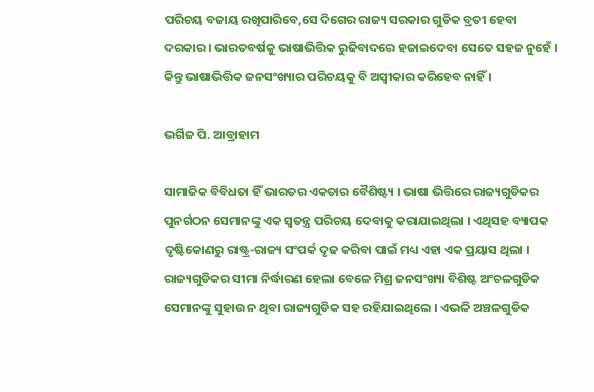ପରିଚୟ ବଜାୟ ରଖିପାରିବେ,ସେ ଦିଗେର ରାଜ୍ୟ ସରକାର ଗୁଡିକ ବ୍ରତୀ ହେବା ଦରକାର । ଭାରତବର୍ଷକୁ ଭାଷାଭିତ୍ତିକ ରୁଢିବାଦରେ ହଜାଇଦେବା ସେତେ ସହଜ ନୁହେଁ । କିନ୍ତୁ ଭାଷାଭିତ୍ତିକ ଜନସଂଖ୍ୟାର ପରିଚୟକୁ ବି ଅସ୍ୱୀକାର କରିହେବ ନାହିଁ ।

ଭର୍ଗିଜ ପି. ଆବ୍ରାହାମ

ସାମାଜିକ ବିବିଧତା ହିଁ ଭାରତର ଏକତାର ବୈଶିଷ୍ଟ୍ୟ । ଭାଷା ଭିତ୍ତିରେ ରାଜ୍ୟଗୁଡିକର ପୁନର୍ଗଠନ ସେମାନଙ୍କୁ ଏକ ସ୍ୱତନ୍ତ୍ର ପରିଚୟ ଦେବାକୁ କରାଯାଇଥିଲା । ଏଥିସହ ବ୍ୟାପକ ଦୃଷ୍ଟିକୋଣରୁ ରାଷ୍ଟ୍ର-ରାଜ୍ୟ ସଂପର୍କ ଦୃଢ କରିବା ପାଇଁ ମଧ୍ୟ ଏହା ଏକ ପ୍ରୟାସ ଥିଲା । ରାଜ୍ୟଗୁଡିକର ସୀମା ନିର୍ଦ୍ଧାରଣ ହେଲା ବେଳେ ମିଶ୍ର ଜନସଂଖ୍ୟା ବିଶିଷ୍ଟ ଅଂଚଳଗୁଡିକ ସେମାନଙ୍କୁ ସୁହାଉ ନ ଥିବା ରାଜ୍ୟଗୁଡିକ ସହ ରହିଯାଇଥିଲେ । ଏଭଳି ଅଞ୍ଚଳଗୁଡିକ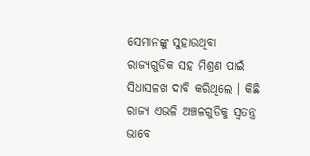ସେମାନଙ୍କୁ ସୁହାଉଥିବା ରାଜ୍ୟଗୁଡିକ ସହ ମିଶ୍ରଣ ପାଇଁ ସିଧାସଳଖ ଦାବି କରିଥିଲେ । କିଛି ରାଜ୍ୟ ଏଭଳି ଅଞ୍ଚଳଗୁଡିକୁ ସ୍ୱତନ୍ତ୍ର ଭାବେ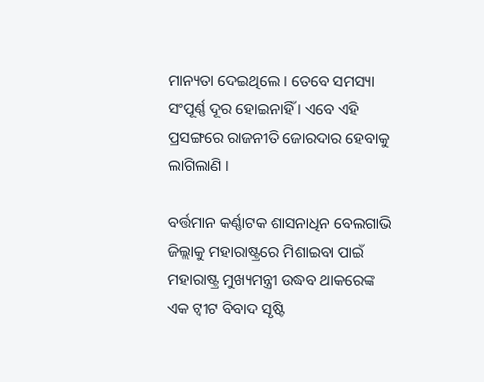ମାନ୍ୟତା ଦେଇଥିଲେ । ତେବେ ସମସ୍ୟା ସଂପୂର୍ଣ୍ଣ ଦୂର ହୋଇନାହିଁ । ଏବେ ଏହି ପ୍ରସଙ୍ଗରେ ରାଜନୀତି ଜୋରଦାର ହେବାକୁ ଲାଗିଲାଣି ।

ବର୍ତ୍ତମାନ କର୍ଣ୍ଣାଟକ ଶାସନାଧିନ ବେଲଗାଭି ଜିଲ୍ଲାକୁ ମହାରାଷ୍ଟ୍ରରେ ମିଶାଇବା ପାଇଁ ମହାରାଷ୍ଟ୍ର ମୁଖ୍ୟମନ୍ତ୍ରୀ ଉଦ୍ଧବ ଥାକରେଙ୍କ ଏକ ଟ୍ବୀଟ ବିବାଦ ସୃଷ୍ଟି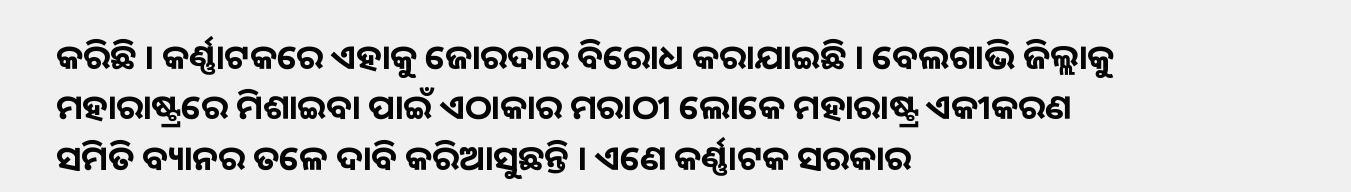କରିଛି । କର୍ଣ୍ଣାଟକରେ ଏହାକୁ ଜୋରଦାର ବିରୋଧ କରାଯାଇଛି । ବେଲଗାଭି ଜିଲ୍ଲାକୁ ମହାରାଷ୍ଟ୍ରରେ ମିଶାଇବା ପାଇଁ ଏଠାକାର ମରାଠୀ ଲୋକେ ମହାରାଷ୍ଟ୍ର ଏକୀକରଣ ସମିତି ବ୍ୟାନର ତଳେ ଦାବି କରିଆସୁଛନ୍ତି । ଏଣେ କର୍ଣ୍ଣାଟକ ସରକାର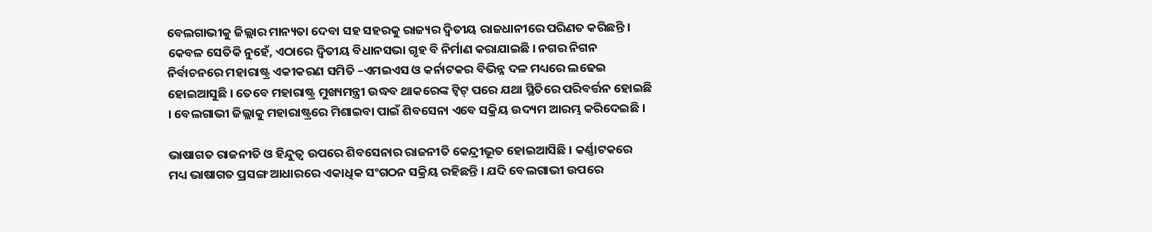ବେଲଗାଭୀକୁ ଜିଲ୍ଲାର ମାନ୍ୟତା ଦେବା ସହ ସହରକୁ ରାଜ୍ୟର ଦ୍ୱିତୀୟ ରାଜଧାନୀରେ ପରିଣତ କରିଛନ୍ତି । କେବଳ ସେତିକି ନୁହେଁ, ଏଠାରେ ଦ୍ୱିତୀୟ ବିଧାନସଭା ଗୃହ ବି ନିର୍ମାଣ କରାଯାଇଛି । ନଗର ନିଗନ ନିର୍ବାଚନରେ ମହାରାଷ୍ଟ୍ର ଏକୀକରଣ ସମିତି –ଏମଇଏସ ଓ କର୍ନାଟକର ବିଭିନ୍ନ ଦଳ ମଧ୍ୟରେ ଲଢେଇ ହୋଇଆସୁଛି । ତେବେ ମହାରାଷ୍ଟ୍ର ମୁଖ୍ୟମନ୍ତ୍ରୀ ଉଦ୍ଧବ ଥାକରେଙ୍କ ଟ୍ୱିଟ୍ ପରେ ଯଥା ସ୍ଥିତିରେ ପରିବର୍ତ୍ତନ ହୋଇଛି । ବେଲଗାଭୀ ଜିଲ୍ଲାକୁ ମହାରାଷ୍ଟ୍ରରେ ମିଶାଇବା ପାଇଁ ଶିବସେନା ଏବେ ସକ୍ରିୟ ଉଦ୍ୟମ ଆରମ୍ଭ କରିଦେଇଛି ।

ଭାଷାଗତ ରାଜନୀତି ଓ ହିନ୍ଦୁତ୍ୱ ଉପରେ ଶିବସେନାର ରାଜନୀତି କେନ୍ଦ୍ରୀଭୂତ ହୋଇଆସିଛି । କର୍ଣ୍ଣାଟକରେ ମଧ୍ୟ ଭାଷାଗତ ପ୍ରସଙ୍ଗ ଆଧାରରେ ଏକାଧିକ ସଂଗଠନ ସକ୍ରିୟ ରହିଛନ୍ତି । ଯଦି ବେଲଗାଭୀ ଉପରେ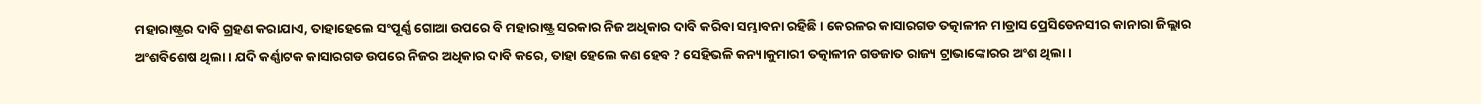ମହାରାଷ୍ଟ୍ରର ଦାବି ଗ୍ରହଣ କରାଯାଏ, ତାହାହେଲେ ସଂପୂର୍ଣ୍ଣ ଗୋଆ ଉପରେ ବି ମହାରାଷ୍ଟ୍ର ସରକାର ନିଜ ଅଧିକାର ଦାବି କରିବା ସମ୍ଭାବନା ରହିଛି । କେରଳର କାସାରଗଡ ତତ୍କାଳୀନ ମାଡ୍ରାସ ପ୍ରେସିଡେନସୀର କାନାରା ଜିଲ୍ଲାର ଅଂଶବିଶେଷ ଥିଲା । ଯଦି କର୍ଣ୍ଣାଟକ କାସାରଗଡ ଉପରେ ନିଜର ଅଧିକାର ଦାବି କରେ, ତାହା ହେଲେ କଣ ହେବ ? ସେହିଭଳି କନ୍ୟାକୁମାରୀ ତତ୍କାଳୀନ ଗଡଜାତ ରାଜ୍ୟ ଟ୍ରାଭାଙ୍କୋରର ଅଂଶ ଥିଲା ।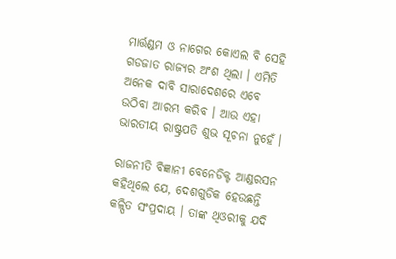ମାର୍ତ୍ତଣ୍ଡମ ଓ ନାଗେର କୋଏଲ ବି ସେହି ଗଡଜାତ ରାଜ୍ୟର ଅଂଶ ଥିଲା । ଏମିତି ଅନେକ ଦାବି ସାରାଦେଶରେ ଏବେ ଉଠିବା ଆରମ୍ଭ କରିବ । ଆଉ ଏହା ଭାରତୀୟ ରାଷ୍ଟ୍ରପତି ଶୁଭ ସୂଚନା ନୁହେଁ ।

ରାଜନୀତି ବିଜ୍ଞାନୀ ବେନେଡିକ୍ଟ ଆଣ୍ଡରସନ କହିଥିଲେ ଯେ, ଦେଶଗୁଡିକ ହେଉଛନ୍ତି କଳ୍ପିତ ସଂପ୍ରଦାୟ । ତାଙ୍କ ଥିଓରୀକୁ ଯଦି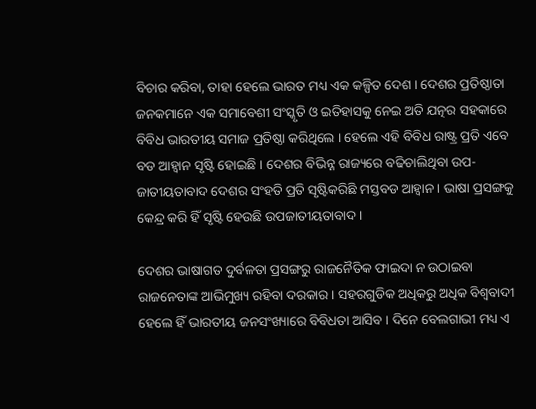ବିଚାର କରିବା, ତାହା ହେଲେ ଭାରତ ମଧ୍ୟ ଏକ କଳ୍ପିତ ଦେଶ । ଦେଶର ପ୍ରତିଷ୍ଠାତା ଜନକମାନେ ଏକ ସମାବେଶୀ ସଂସ୍କୃତି ଓ ଇତିହାସକୁ ନେଇ ଅତି ଯତ୍ନର ସହକାରେ ବିବିଧ ଭାରତୀୟ ସମାଜ ପ୍ରତିଷ୍ଠା କରିଥିଲେ । ହେଲେ ଏହି ବିବିଧ ରାଷ୍ଟ୍ର ପ୍ରତି ଏବେ ବଡ ଆହ୍ୱାନ ସୃଷ୍ଟି ହୋଇଛି । ଦେଶର ବିଭିନ୍ନ ରାଜ୍ୟରେ ବଢିଚାଲିଥିବା ଉପ-ଜାତୀୟତାବାଦ ଦେଶର ସଂହତି ପ୍ରତି ସୃଷ୍ଟିକରିଛି ମସ୍ତବଡ ଆହ୍ୱାନ । ଭାଷା ପ୍ରସଙ୍ଗକୁ କେନ୍ଦ୍ର କରି ହିଁ ସୃଷ୍ଟି ହେଉଛି ଉପଜାତୀୟତାବାଦ ।

ଦେଶର ଭାଷାଗତ ଦୁର୍ବଳତା ପ୍ରସଙ୍ଗରୁ ରାଜନୈତିକ ଫାଇଦା ନ ଉଠାଇବା ରାଜନେତାଙ୍କ ଆଭିମୁଖ୍ୟ ରହିବା ଦରକାର । ସହରଗୁଡିକ ଅଧିକରୁ ଅଧିକ ବିଶ୍ୱବାଦୀ ହେଲେ ହିଁ ଭାରତୀୟ ଜନସଂଖ୍ୟାରେ ବିବିଧତା ଆସିବ । ଦିନେ ବେଲଗାଭୀ ମଧ୍ୟ ଏ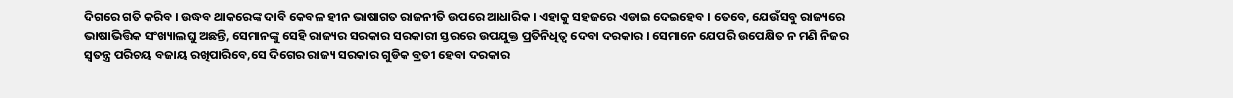ଦିଗରେ ଗତି କରିବ । ଉଦ୍ଧବ ଥାକରେଙ୍କ ଦାବି କେବଳ ହୀନ ଭାଷାଗତ ରାଜନୀତି ଉପରେ ଆଧାରିକ । ଏହାକୁ ସହଜରେ ଏଡାଇ ଦେଇହେବ । ତେବେ, ଯେଉଁସବୁ ରାଜ୍ୟରେ ଭାଷାଭିତ୍ତିକ ସଂଖ୍ୟାଲଘୁ ଅଛନ୍ତି, ସେମାନଙ୍କୁ ସେହି ରାଜ୍ୟର ସରକାର ସରକାରୀ ସ୍ତରରେ ଉପଯୁକ୍ତ ପ୍ରତିନିଧିତ୍ୱ ଦେବା ଦରକାର । ସେମାନେ ଯେପରି ଉପେକ୍ଷିତ ନ ମଣି ନିଜର ସ୍ୱତନ୍ତ୍ର ପରିଚୟ ବଜାୟ ରଖିପାରିବେ,ସେ ଦିଗେର ରାଜ୍ୟ ସରକାର ଗୁଡିକ ବ୍ରତୀ ହେବା ଦରକାର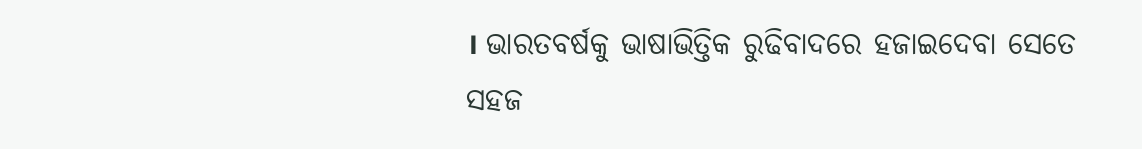। ଭାରତବର୍ଷକୁ ଭାଷାଭିତ୍ତିକ ରୁଢିବାଦରେ ହଜାଇଦେବା ସେତେ ସହଜ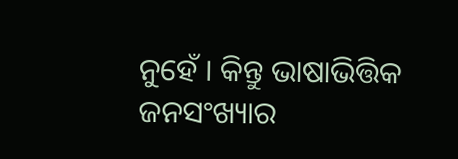ନୁହେଁ । କିନ୍ତୁ ଭାଷାଭିତ୍ତିକ ଜନସଂଖ୍ୟାର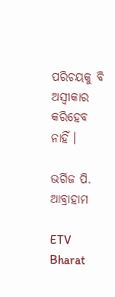ପରିଚୟକୁ ବି ଅସ୍ୱୀକାର କରିହେବ ନାହିଁ ।

ଭର୍ଗିଜ ପି. ଆବ୍ରାହାମ

ETV Bharat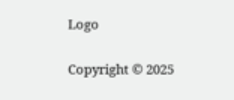Logo

Copyright © 2025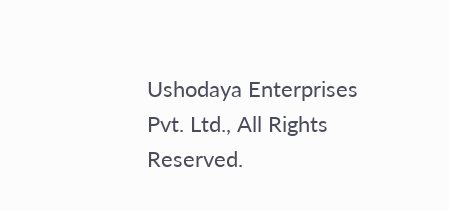Ushodaya Enterprises Pvt. Ltd., All Rights Reserved.